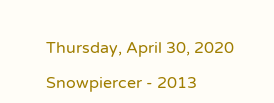Thursday, April 30, 2020

Snowpiercer - 2013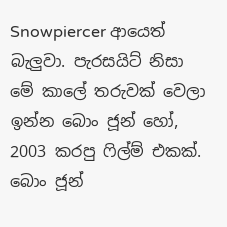Snowpiercer ආයෙත් බැලුවා. පැරසයිට් නිසා මේ කාලේ තරුවක් වෙලා ඉන්න බොං ජූන් හෝ, 2003 කරපු ෆිල්ම් එකක්. බොං ජූන්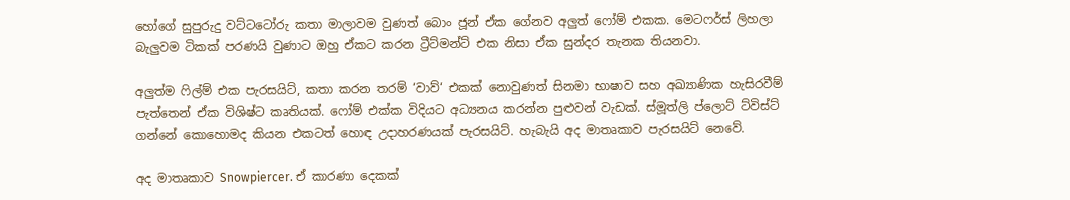හෝගේ සුපුරුදු වට්ටටෝරු කතා මාලාවම වුණත් බොං ජූන් ඒක ගේනව අලුත් ෆෝම් එකක. මෙටෆර්ස් ලිහලා බැලුවම ටිකක් පරණයි වුණාට ඔහු ඒකට කරන ට්‍රීට්මන්ට් එක නිසා ඒක සුන්දර තැනක තියනවා.

අලුත්ම ෆිල්ම් එක පැරසයිට්, කතා කරන තරම් ‘වාව්‘ එකක් නොවුණත් සිනමා භාෂාව සහ අඛ්‍යාණික හැසිරවීම් පැත්තෙන් ඒක විශිෂ්ට කෘතියක්. ෆෝම් එක්ක විදියට අධ්‍යනය කරන්න පුළුවන් වැඩක්. ස්මූත්ලි ප්ලොට් ට්විස්ට් ගන්නේ කොහොමද කියන එකටත් හොඳ උදාහරණයක් පැරසයිට්. හැබැයි අද මාතෘකාව පැරසයිට් නෙවේ.

අද මාතෘකාව Snowpiercer. ඒ කාරණා දෙකක්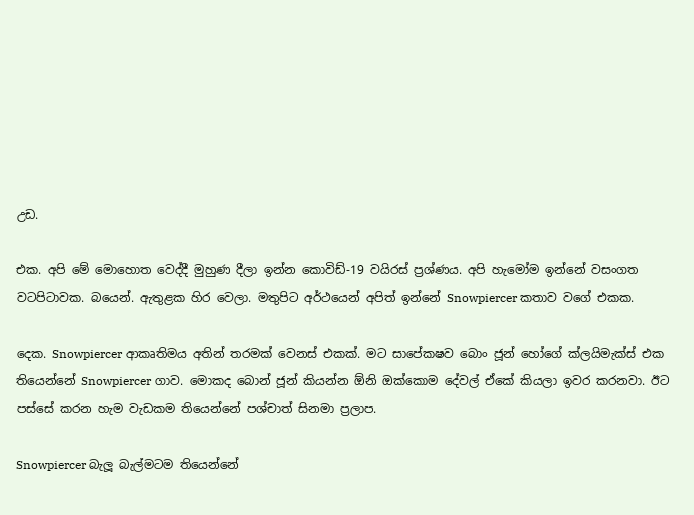උඩ.

එක. අපි මේ මොහොත වෙද්දී මුහුණ දීලා ඉන්න කොවිඩ්-19 වයිරස් ප්‍රශ්ණය. අපි හැමෝම ඉන්නේ වසංගත වටපිටාවක. බයෙන්. ඇතුළක හිර වෙලා. මතුපිට අර්ථයෙන් අපිත් ඉන්නේ Snowpiercer කතාව වගේ එකක.

දෙක. Snowpiercer ආකෘතිමය අතින් තරමක් වෙනස් එකක්. මට සාපේකෂව බොං ජූන් හෝගේ ක්ලයිමැක්ස් එක තියෙන්නේ Snowpiercer ගාව. මොකද බොන් ජූන් කියන්න ඕනි ඔක්කොම දේවල් ඒකේ කියලා ඉවර කරනවා. ඊට පස්සේ කරන හැම වැඩකම තියෙන්නේ පශ්චාත් සිනමා ප්‍රලාප.

Snowpiercer බැලූ බැල්මටම තියෙන්නේ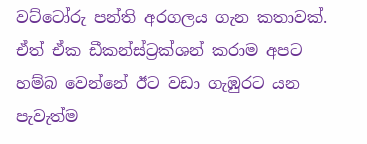වට්ටෝරු පන්ති අරගලය ගැන කතාවක්. ඒත් ඒක ඩීකන්ස්ට්‍රක්ශන් කරාම අපට හම්බ වෙන්නේ ඊට වඩා ගැඹුරට යන පැවැත්ම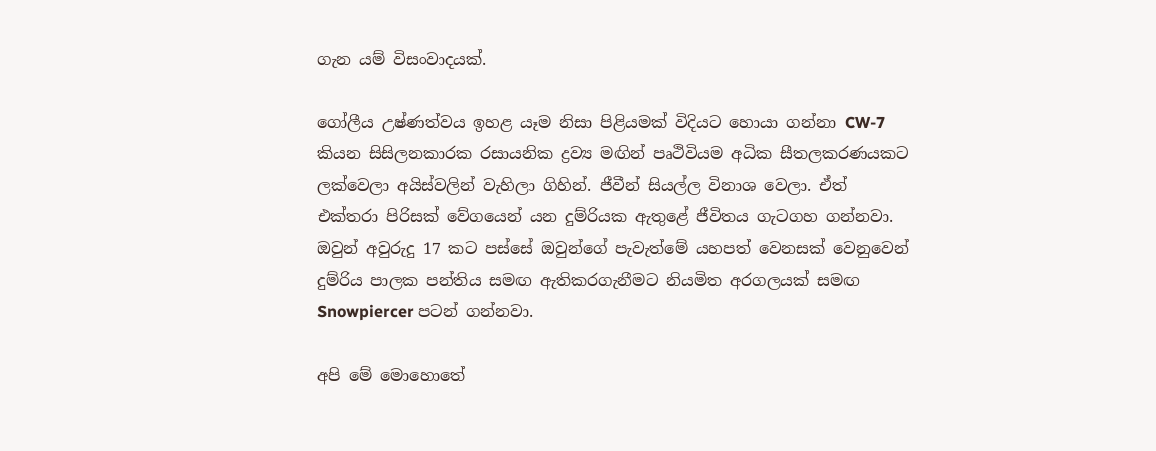ගැන යම් විසංවාදයක්.

ගෝලීය උෂ්ණත්වය ඉහළ යෑම නිසා පිළියමක් විදියට හොයා ගන්නා CW-7 කියන සිසිලනකාරක රසායනික ද්‍රව්‍ය මඟින් පෘථිවියම අධික සීතලකරණයකට ලක්වෙලා අයිස්වලින් වැහිලා ගිහින්. ජීවීන් සියල්ල විනාශ වෙලා. ඒත් එක්තරා පිරිසක් වේගයෙන් යන දුම්රියක ඇතුළේ ජීවිතය ගැටගහ ගන්නවා. ඔවුන් අවුරුදු 17 කට පස්සේ ඔවුන්ගේ පැවැත්මේ යහපත් වෙනසක් වෙනුවෙන් දුම්රිය පාලක පන්තිය සමඟ ඇතිකරගැනීමට නියමිත අරගලයක් සමඟ Snowpiercer පටන් ගන්නවා.

අපි මේ මොහොතේ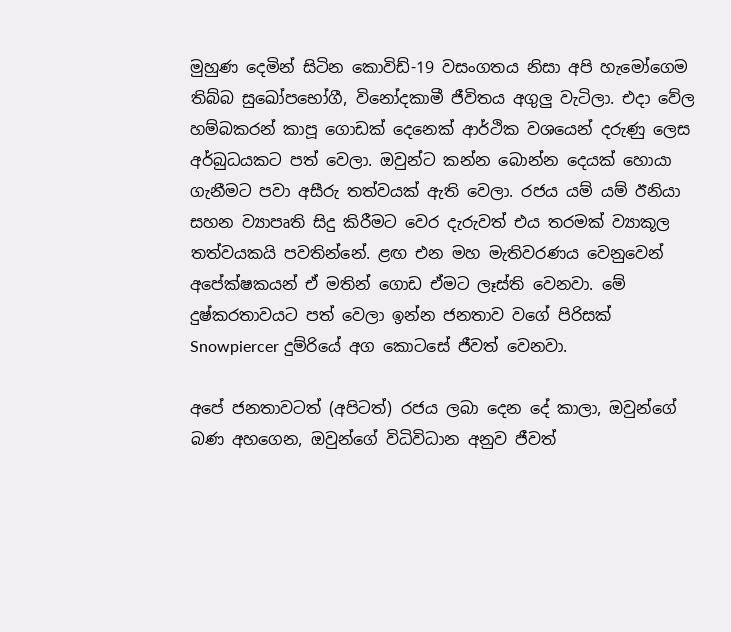මුහුණ දෙමින් සිටින කොවිඩ්-19 වසංගතය නිසා අපි හැමෝගෙම තිබ්බ සුඛෝපභෝගී, විනෝදකාමී ජීවිතය අගුලු වැටිලා. එදා වේල හම්බකරන් කාපූ ගොඩක් දෙනෙක් ආර්ථික වශයෙන් දරුණු ලෙස අර්බුධයකට පත් වෙලා. ඔවුන්ට කන්න බොන්න දෙයක් හොයා ගැනීමට පවා අසීරු තත්වයක් ඇති වෙලා. රජය යම් යම් ඊනියා සහන ව්‍යාපෘති සිදු කිරීමට වෙර දැරුවත් එය තරමක් ව්‍යාකූල තත්වයකයි පවතින්නේ. ළඟ එන මහ මැතිවරණය වෙනුවෙන් අපේක්ෂකයන් ඒ මතින් ගොඩ ඒමට ලෑස්ති වෙනවා. මේ දුෂ්කරතාවයට පත් වෙලා ඉන්න ජනතාව වගේ පිරිසක් Snowpiercer දුම්රියේ අග කොටසේ ජීවත් වෙනවා.

අපේ ජනතාවටත් (අපිටත්) රජය ලබා දෙන දේ කාලා, ඔවුන්ගේ බණ අහගෙන, ඔවුන්ගේ විධිවිධාන අනුව ජීවත්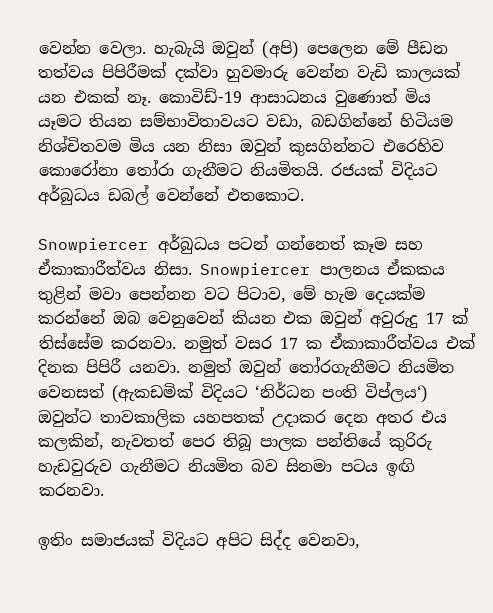වෙන්න වෙලා. හැබැයි ඔවුන් (අපි) පෙලෙන මේ පීඩන තත්වය පිපිරීමක් දක්වා හුවමාරු වෙන්න වැඩි කාලයක් යන එකක් නෑ. කොවිඩ්-19 ආසාධනය වුණොත් මිය යෑමට තියන සම්භාවිතාවයට වඩා, බඩගින්නේ හිටියම නිශ්චිතවම මිය යන නිසා ඔවුන් කුසගින්නට එරෙහිව කොරෝනා තෝරා ගැනීමට නියමිතයි. රජයක් විදියට අර්බුධය ඩබල් වෙන්නේ එතකොට.

Snowpiercer අර්බුධය පටන් ගන්නෙත් කෑම සහ ඒකාකාරීත්වය නිසා. Snowpiercer පාලනය ඒකකය තුළින් මවා පෙන්නන වට පිටාව, මේ හැම දෙයක්ම කරන්නේ ඔබ වෙනුවෙන් කියන එක ඔවුන් අවුරුදු 17 ක් තිස්සේම කරනවා. නමුත් වසර 17 ක ඒකාකාරීත්වය එක් දිනක පිපිරී යනවා. නමුත් ඔවුන් තෝරගැනීමට නියමිත වෙනසත් (ඇකඩමික් විදියට ‘නිර්ධන පංති විප්ලය‘) ඔවුන්ට තාවකාලික යහපතක් උදාකර දෙන අතර එය කලකින්, නැවතත් පෙර තිබූ පාලක පන්තියේ කුරිරු හැඩවුරුව ගැනීමට නියමිත බව සිනමා පටය ඉඟි කරනවා.

ඉතිං සමාජයක් විදියට අපිට සිද්ද වෙනවා,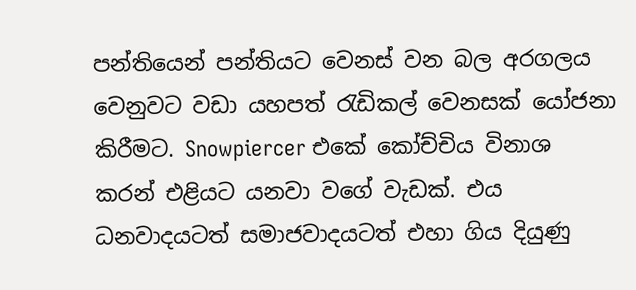පන්තියෙන් පන්තියට වෙනස් වන බල අරගලය වෙනුවට වඩා යහපත් රැඩිකල් වෙනසක් යෝජනා කිරීමට. Snowpiercer එකේ කෝච්චිය විනාශ කරන් එළියට යනවා වගේ වැඩක්. එය ධනවාදයටත් සමාජවාදයටත් එහා ගිය දියුණු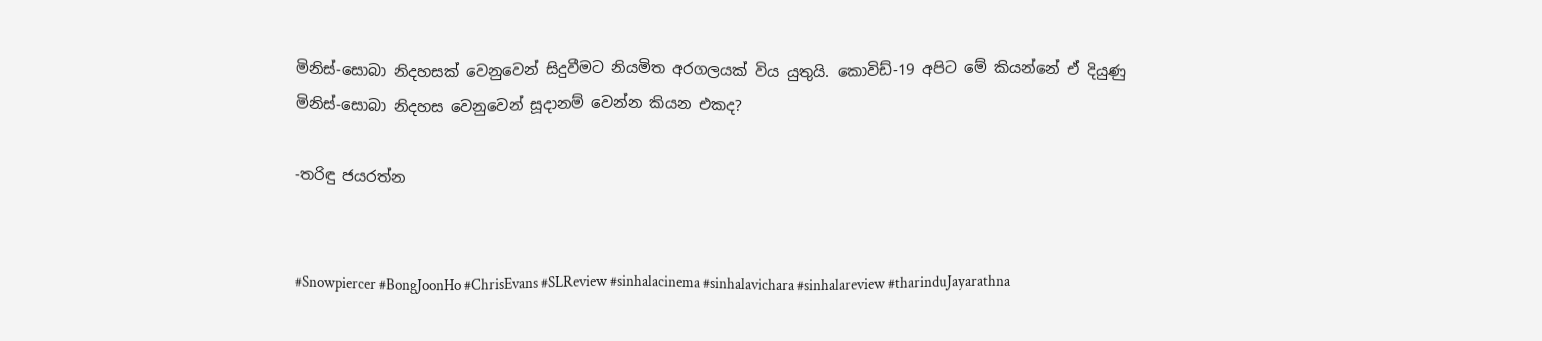මිනිස්-සොබා නිදහසක් වෙනුවෙන් සිදුවීමට නියමිත අරගලයක් විය යුතුයි. කොවිඩ්-19 අපිට මේ කියන්නේ ඒ දියුණු මිනිස්-සොබා නිදහස වෙනුවෙන් සූදානම් වෙන්න කියන එකද?

-තරිඳු ජයරත්න


#Snowpiercer #BongJoonHo #ChrisEvans #SLReview #sinhalacinema #sinhalavichara #sinhalareview #tharinduJayarathna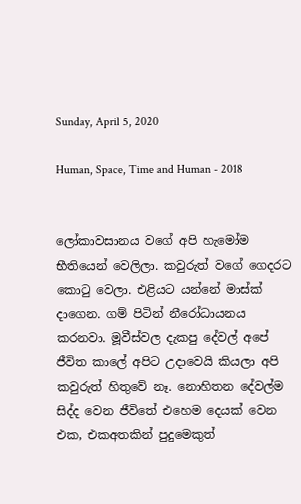Sunday, April 5, 2020

Human, Space, Time and Human - 2018


ලෝකාවසානය වගේ අපි හැමෝම භීතියෙන් වෙලිලා. කවුරුත් වගේ ගෙදරට කොටු වෙලා. එළියට යන්නේ මාස්ක් දාගෙන. ගම් පිටින් නීරෝධායනය කරනවා. මූවීස්වල දැකපු දේවල් අපේ ජීවිත කාලේ අපිට උදාවෙයි කියලා අපි කවුරුත් හිතුවේ නෑ. නොහිතන දේවල්ම සිද්ද වෙන ජීවිතේ එහෙම දෙයක් වෙන එක, එකඅතකින් පුදුමෙකුත්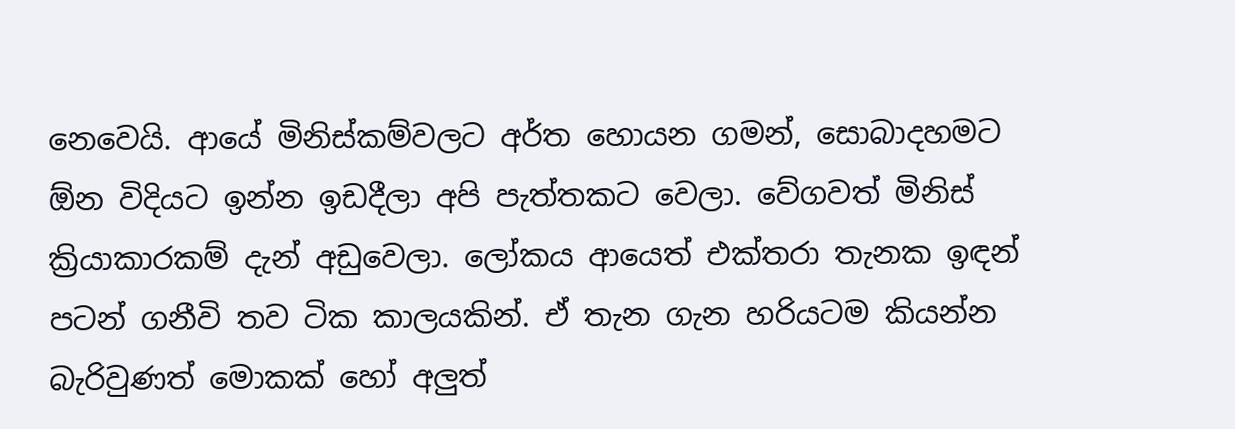නෙවෙයි. ආයේ මිනිස්කම්වලට අර්ත හොයන ගමන්, සොබාදහමට ඕන විදියට ඉන්න ඉඩදීලා අපි පැත්තකට වෙලා. වේගවත් මිනිස් ක්‍රියාකාරකම් දැන් අඩුවෙලා. ලෝකය ආයෙත් එක්තරා තැනක ඉඳන් පටන් ගනීවි තව ටික කාලයකින්. ඒ තැන ගැන හරියටම කියන්න බැරිවුණත් මොකක් හෝ අලුත්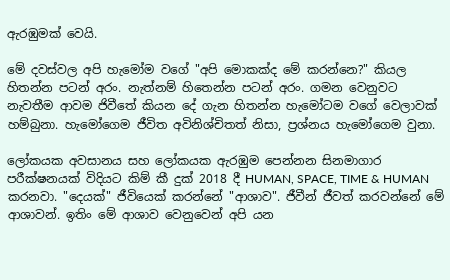ඇරඹුමක් වෙයි.

මේ දවස්වල අපි හැමෝම වගේ "අපි මොකක්ද මේ කරන්නෙ?" කියල හිතන්න පටන් අරං. නැත්නම් හිතෙන්න පටන් අරං. ගමන වෙනුවට නැවතීම ආවම ජිවීතේ කියන දේ ගැන හිතන්න හැමෝටම වගේ වෙලාවක් හම්බුනා. හැමෝගෙම ජීවිත අවිනිශ්චිතත් නිසා, ප්‍රශ්නය හැමෝගෙම වුනා.

ලෝකයක අවසානය සහ ලෝකයක ඇරඹුම පෙන්නන සිනමාගාර පරීක්ෂනයක් විදියට කිම් කී දුක් 2018 දී HUMAN, SPACE, TIME & HUMAN කරනවා. "දෙයක්" ජීවියෙක් කරන්නේ "ආශාව". ජීවීන් ජීවත් කරවන්නේ මේ ආශාවන්. ඉතිං මේ ආශාව වෙනුවෙන් අපි යන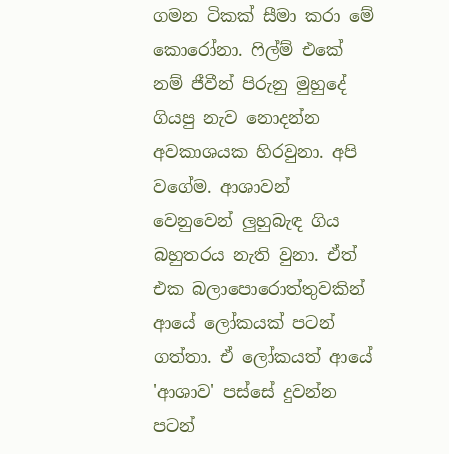ගමන ටිකක් සීමා කරා මේ කොරෝනා. ෆිල්ම් එකේ නම් ජීවීන් පිරුනු මුහුදේ ගියපු නැව නොදන්න අවකාශයක හිරවුනා. අපි වගේම. ආශාවන් වෙනුවෙන් ලුහුබැඳ ගිය බහුතරය නැති වුනා. ඒත් එක බලාපොරොත්තුවකින් ආයේ ලෝකයක් පටන් ගත්තා. ඒ ලෝකයත් ආයේ 'ආශාව' පස්සේ දුවන්න පටන්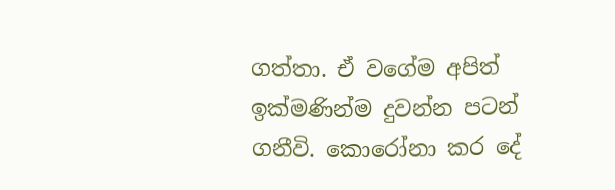ගත්තා. ඒ වගේම අපිත් ඉක්මණින්ම දුවන්න පටන් ගනීවි. කොරෝනා කර දේ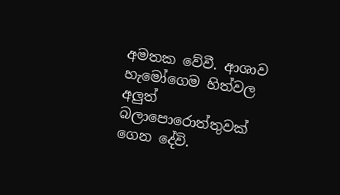අමතක වේවී. ආශාව හැමෝගෙම හිත්වල අලුත් බලාපොරොත්තුවක් ගෙන දේවි.